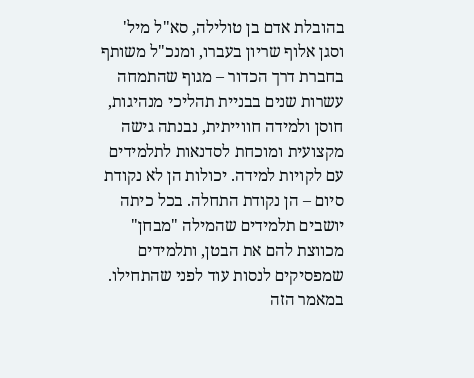בהובלת אדם בן טולילה, סא"ל מיל' וסגן אלוף שריון בעברו, ומנכ"ל משותף בחברת דרך הכדור – מגוף שהתמחה עשרות שנים בבניית תהליכי מנהיגות, חוסן ולמידה חווייתית, נבנתה גישה מקצועית ומוכחת לסדנאות לתלמידים עם לקויות למידה. יכולות הן לא נקודת סיום – הן נקודת התחלה. בכל כיתה יושבים תלמידים שהמילה "מבחן" מכווצת להם את הבטן, ותלמידים שמפסיקים לנסות עוד לפני שהתחילו. במאמר הזה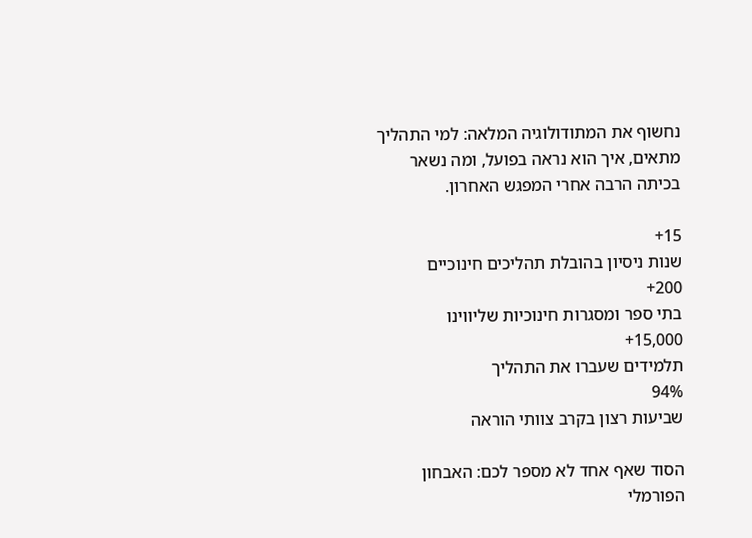נחשוף את המתודולוגיה המלאה: למי התהליך מתאים, איך הוא נראה בפועל, ומה נשאר בכיתה הרבה אחרי המפגש האחרון.

15+
שנות ניסיון בהובלת תהליכים חינוכיים
200+
בתי ספר ומסגרות חינוכיות שליווינו
15,000+
תלמידים שעברו את התהליך
94%
שביעות רצון בקרב צוותי הוראה

הסוד שאף אחד לא מספר לכם: האבחון הפורמלי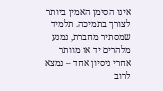אינו הסימן האמין ביותר לצורך בתמיכה. תלמיד שמסתיר מחברת, נמנע מלהרים יד או מוותר אחרי ניסיון אחד – נמצא לרוב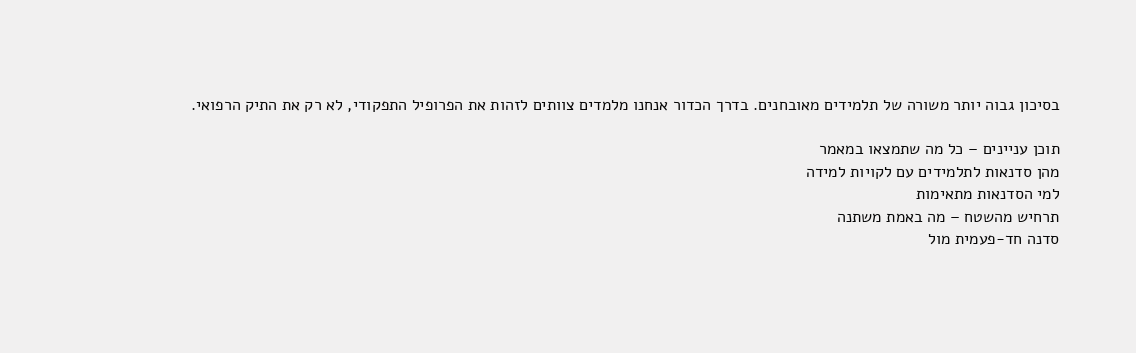בסיכון גבוה יותר משורה של תלמידים מאובחנים. בדרך הכדור אנחנו מלמדים צוותים לזהות את הפרופיל התפקודי, לא רק את התיק הרפואי.

תוכן עניינים – כל מה שתמצאו במאמר
מהן סדנאות לתלמידים עם לקויות למידה
למי הסדנאות מתאימות
תרחיש מהשטח – מה באמת משתנה
סדנה חד-פעמית מול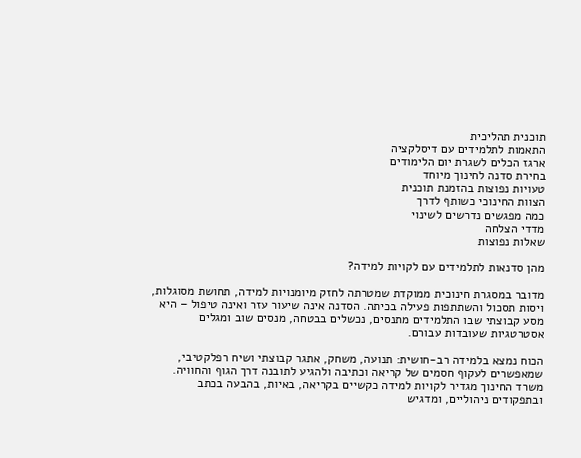תוכנית תהליכית
התאמות לתלמידים עם דיסלקציה
ארגז הכלים לשגרת יום הלימודים
בחירת סדנה לחינוך מיוחד
טעויות נפוצות בהזמנת תוכנית
הצוות החינוכי כשותף לדרך
כמה מפגשים נדרשים לשינוי
מדדי הצלחה
שאלות נפוצות

מהן סדנאות לתלמידים עם לקויות למידה?

מדובר במסגרת חינוכית ממוקדת שמטרתה לחזק מיומנויות למידה, תחושת מסוגלות, ויסות תסכול והשתתפות פעילה בכיתה. הסדנה אינה שיעור עזר ואינה טיפול – היא מסע קבוצתי שבו התלמידים מתנסים, נכשלים בבטחה, מנסים שוב ומגלים אסטרטגיות שעובדות עבורם.

הכוח נמצא בלמידה רב-חושית: תנועה, משחק, אתגר קבוצתי ושיח רפלקטיבי, שמאפשרים לעקוף חסמים של קריאה וכתיבה ולהגיע לתובנה דרך הגוף והחוויה. משרד החינוך מגדיר לקויות למידה כקשיים בקריאה, באיות, בהבעה בכתב ובתפקודים ניהוליים, ומדגיש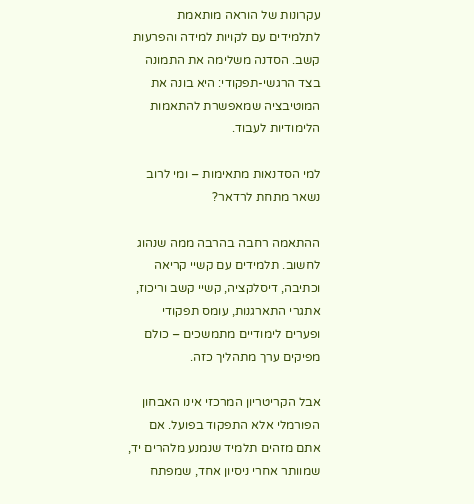עקרונות של הוראה מותאמת לתלמידים עם לקויות למידה והפרעות קשב. הסדנה משלימה את התמונה בצד הרגשי-תפקודי: היא בונה את המוטיבציה שמאפשרת להתאמות הלימודיות לעבוד.

למי הסדנאות מתאימות – ומי לרוב נשאר מתחת לרדאר?

ההתאמה רחבה בהרבה ממה שנהוג לחשוב. תלמידים עם קשיי קריאה וכתיבה, דיסלקציה, קשיי קשב וריכוז, אתגרי התארגנות, עומס תפקודי ופערים לימודיים מתמשכים – כולם מפיקים ערך מתהליך כזה.

אבל הקריטריון המרכזי אינו האבחון הפורמלי אלא התפקוד בפועל. אם אתם מזהים תלמיד שנמנע מלהרים יד, שמוותר אחרי ניסיון אחד, שמפתח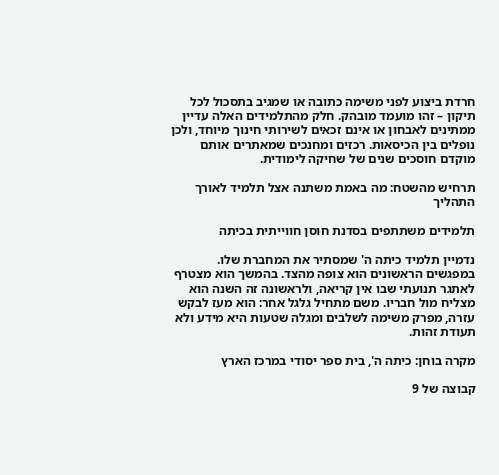חרדת ביצוע לפני משימה כתובה או שמגיב בתסכול לכל תיקון – זהו מועמד מובהק. חלק מהתלמידים האלה עדיין ממתינים לאבחון או אינם זכאים לשירותי חינוך מיוחד, ולכן נופלים בין הכיסאות. רכזים ומחנכים שמאתרים אותם מוקדם חוסכים שנים של שחיקה לימודית.

תרחיש מהשטח: מה באמת משתנה אצל תלמיד לאורך התהליך

תלמידים משתתפים בסדנת חוסן חווייתית בכיתה

נדמיין תלמיד כיתה ה' שמסתיר את המחברת שלו. במפגשים הראשונים הוא צופה מהצד. בהמשך הוא מצטרף לאתגר תנועתי שבו אין קריאה, ולראשונה זה השנה הוא מצליח מול חבריו. משם מתחיל גלגל אחר: הוא מעז לבקש עזרה, מפרק משימה לשלבים ומגלה שטעות היא מידע ולא תעודת זהות.

מקרה בוחן: כיתה ה', בית ספר יסודי במרכז הארץ

קבוצה של 9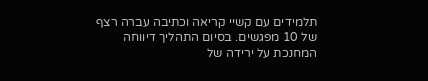תלמידים עם קשיי קריאה וכתיבה עברה רצף של 10 מפגשים. בסיום התהליך דיווחה המחנכת על ירידה של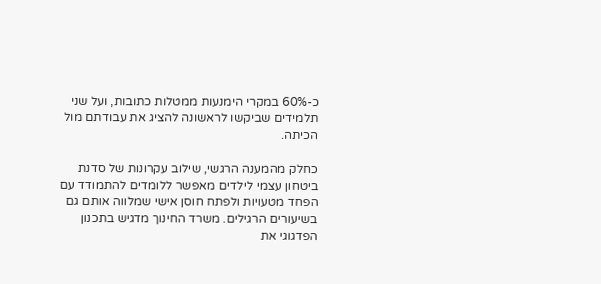כ-60% במקרי הימנעות ממטלות כתובות, ועל שני תלמידים שביקשו לראשונה להציג את עבודתם מול הכיתה.

כחלק מהמענה הרגשי, שילוב עקרונות של סדנת ביטחון עצמי לילדים מאפשר ללומדים להתמודד עם הפחד מטעויות ולפתח חוסן אישי שמלווה אותם גם בשיעורים הרגילים. משרד החינוך מדגיש בתכנון הפדגוגי את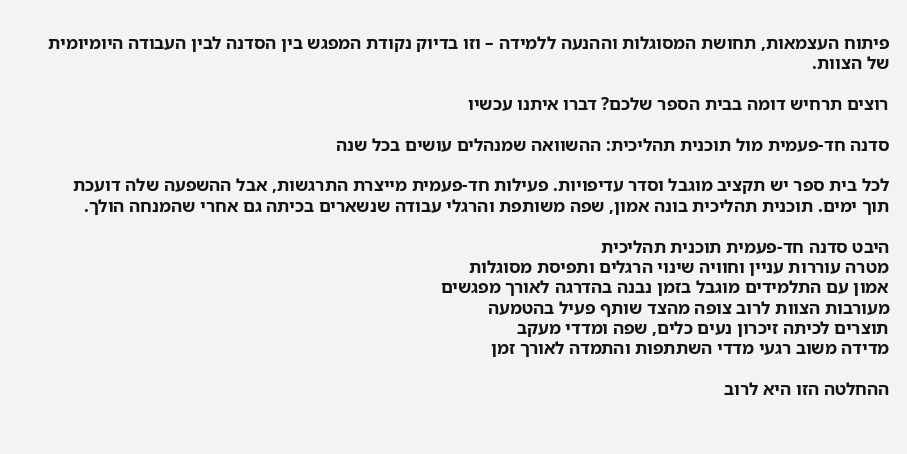פיתוח העצמאות, תחושת המסוגלות וההנעה ללמידה – וזו בדיוק נקודת המפגש בין הסדנה לבין העבודה היומיומית של הצוות.

רוצים תרחיש דומה בבית הספר שלכם? דברו איתנו עכשיו

סדנה חד-פעמית מול תוכנית תהליכית: ההשוואה שמנהלים עושים בכל שנה

לכל בית ספר יש תקציב מוגבל וסדר עדיפויות. פעילות חד-פעמית מייצרת התרגשות, אבל ההשפעה שלה דועכת תוך ימים. תוכנית תהליכית בונה אמון, שפה משותפת והרגלי עבודה שנשארים בכיתה גם אחרי שהמנחה הולך.

היבט סדנה חד-פעמית תוכנית תהליכית
מטרה עוררות עניין וחוויה שינוי הרגלים ותפיסת מסוגלות
אמון עם התלמידים מוגבל בזמן נבנה בהדרגה לאורך מפגשים
מעורבות הצוות לרוב צופה מהצד שותף פעיל בהטמעה
תוצרים לכיתה זיכרון נעים כלים, שפה ומדדי מעקב
מדידה משוב רגעי מדדי השתתפות והתמדה לאורך זמן

ההחלטה הזו היא לרוב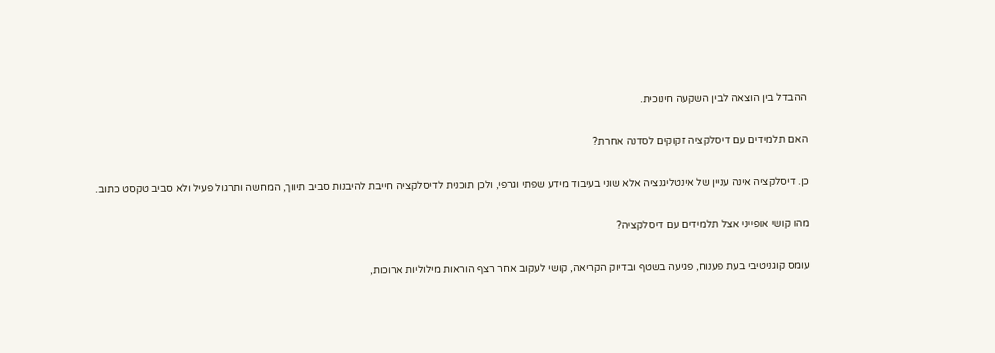ההבדל בין הוצאה לבין השקעה חינוכית.

האם תלמידים עם דיסלקציה זקוקים לסדנה אחרת?

כן. דיסלקציה אינה עניין של אינטליגנציה אלא שוני בעיבוד מידע שפתי וגרפי, ולכן תוכנית לדיסלקציה חייבת להיבנות סביב תיווך, המחשה ותרגול פעיל ולא סביב טקסט כתוב.

מהו קושי אופייני אצל תלמידים עם דיסלקציה?

עומס קוגניטיבי בעת פענוח, פגיעה בשטף ובדיוק הקריאה, קושי לעקוב אחר רצף הוראות מילוליות ארוכות,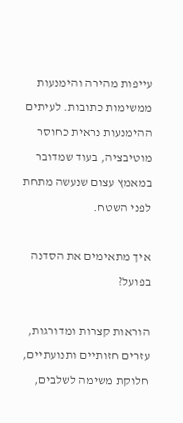עייפות מהירה והימנעות ממשימות כתובות. לעיתים ההימנעות נראית כחוסר מוטיבציה, בעוד שמדובר במאמץ עצום שנעשה מתחת לפני השטח.

איך מתאימים את הסדנה בפועל?

הוראות קצרות ומדורגות, עזרים חזותיים ותנועתיים, חלוקת משימה לשלבים,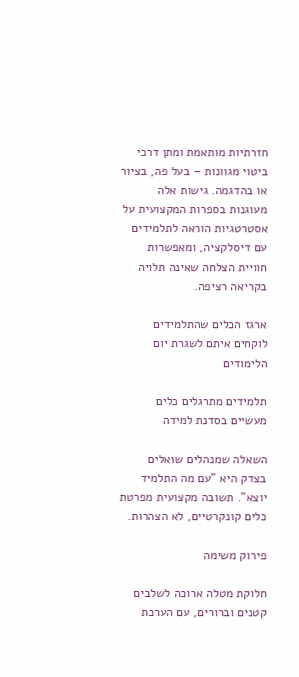חזרתיות מותאמת ומתן דרכי ביטוי מגוונות – בעל פה, בציור או בהדגמה. גישות אלה מעוגנות בספרות המקצועית על אסטרטגיות הוראה לתלמידים עם דיסלקציה, ומאפשרות חוויית הצלחה שאינה תלויה בקריאה רציפה.

ארגז הכלים שהתלמידים לוקחים איתם לשגרת יום הלימודים

תלמידים מתרגלים כלים מעשיים בסדנת למידה

השאלה שמנהלים שואלים בצדק היא "עם מה התלמיד יוצא". תשובה מקצועית מפרטת כלים קונקרטיים, לא הצהרות.

פירוק משימה

חלוקת מטלה ארוכה לשלבים קטנים וברורים, עם הערכת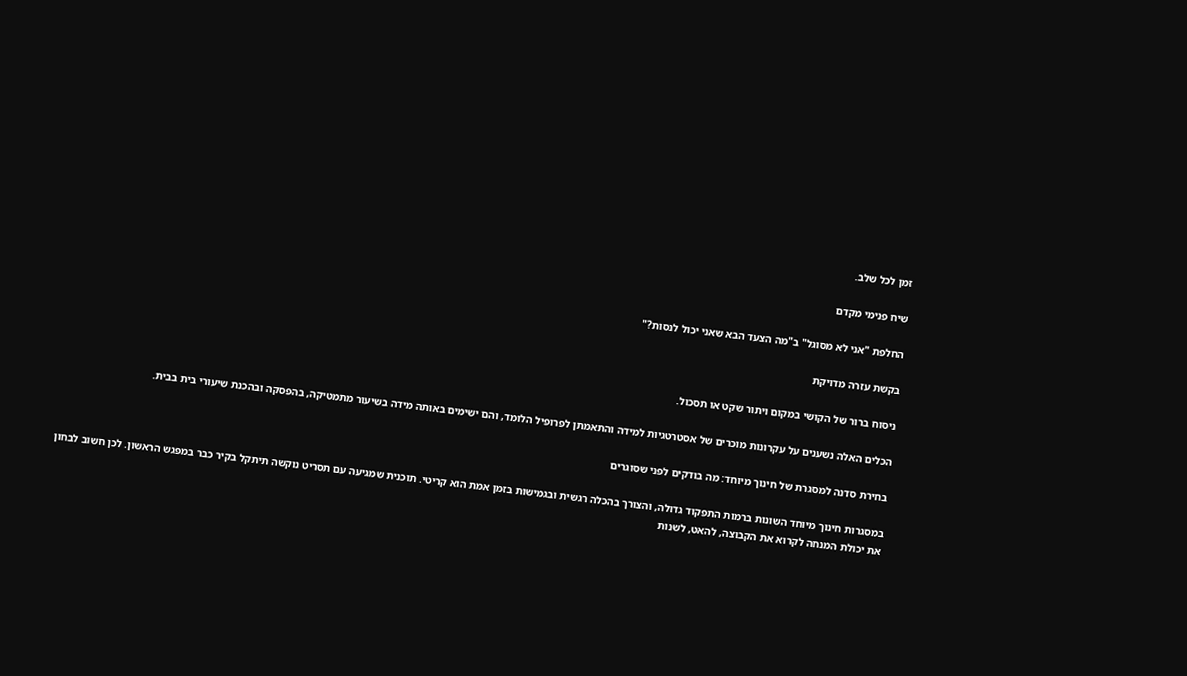זמן לכל שלב.

שיח פנימי מקדם

החלפת "אני לא מסוגל" ב"מה הצעד הבא שאני יכול לנסות?"

בקשת עזרה מדויקת

ניסוח ברור של הקושי במקום ויתור שקט או תסכול.

הכלים האלה נשענים על עקרונות מוכרים של אסטרטגיות למידה והתאמתן לפרופיל הלומד, והם ישימים באותה מידה בשיעור מתמטיקה, בהפסקה ובהכנת שיעורי בית בבית.

בחירת סדנה למסגרת של חינוך מיוחד: מה בודקים לפני שסוגרים

במסגרות חינוך מיוחד השונות ברמות התפקוד גדולה, והצורך בהכלה רגשית ובגמישות בזמן אמת הוא קריטי. תוכנית שמגיעה עם תסריט נוקשה תיתקל בקיר כבר במפגש הראשון. לכן חשוב לבחון את יכולת המנחה לקרוא את הקבוצה, להאט, לשנות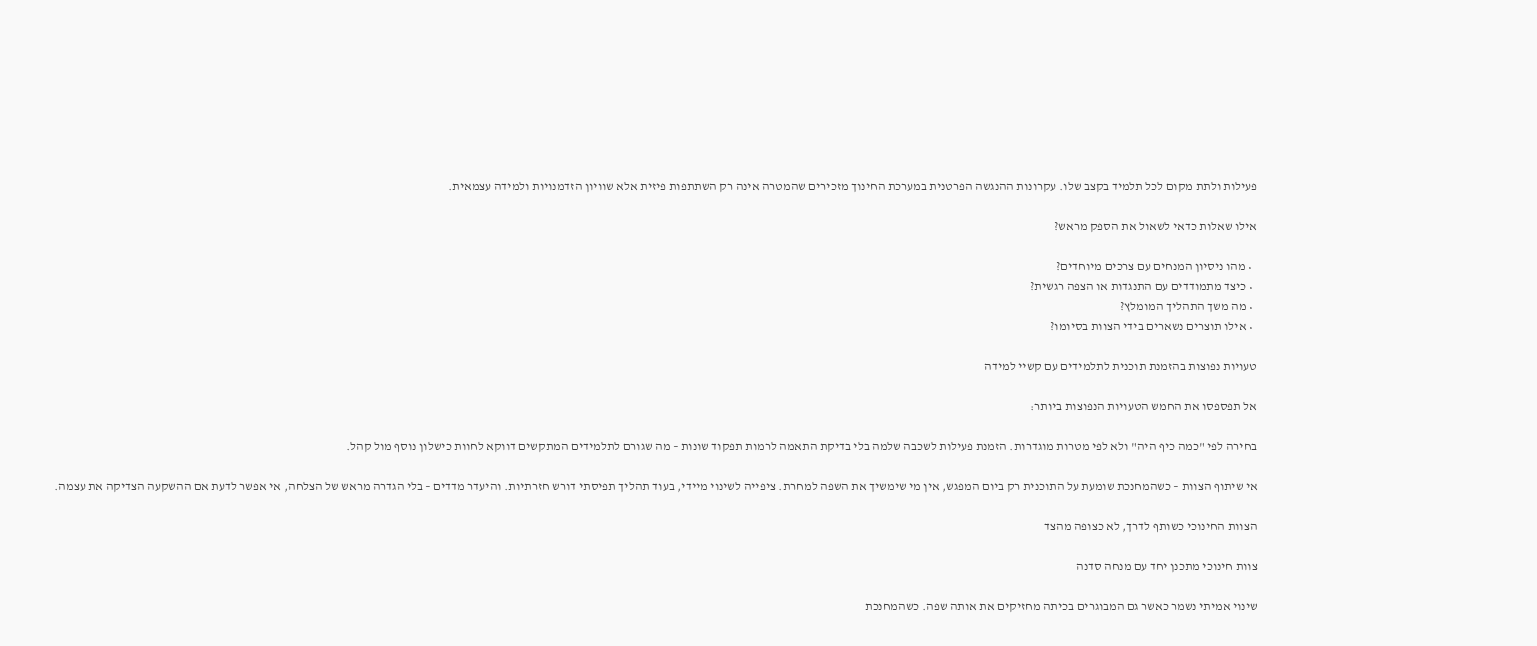פעילות ולתת מקום לכל תלמיד בקצב שלו. עקרונות ההנגשה הפרטנית במערכת החינוך מזכירים שהמטרה אינה רק השתתפות פיזית אלא שוויון הזדמנויות ולמידה עצמאית.

אילו שאלות כדאי לשאול את הספק מראש?

  • מהו ניסיון המנחים עם צרכים מיוחדים?
  • כיצד מתמודדים עם התנגדות או הצפה רגשית?
  • מה משך התהליך המומלץ?
  • אילו תוצרים נשארים בידי הצוות בסיומו?

טעויות נפוצות בהזמנת תוכנית לתלמידים עם קשיי למידה

אל תפספסו את החמש הטעויות הנפוצות ביותר:

בחירה לפי "כמה כיף היה" ולא לפי מטרות מוגדרות. הזמנת פעילות לשכבה שלמה בלי בדיקת התאמה לרמות תפקוד שונות – מה שגורם לתלמידים המתקשים דווקא לחוות כישלון נוסף מול קהל.

אי שיתוף הצוות – כשהמחנכת שומעת על התוכנית רק ביום המפגש, אין מי שימשיך את השפה למחרת. ציפייה לשינוי מיידי, בעוד תהליך תפיסתי דורש חזרתיות. והיעדר מדדים – בלי הגדרה מראש של הצלחה, אי אפשר לדעת אם ההשקעה הצדיקה את עצמה.

הצוות החינוכי כשותף לדרך, לא כצופה מהצד

צוות חינוכי מתכנן יחד עם מנחה סדנה

שינוי אמיתי נשמר כאשר גם המבוגרים בכיתה מחזיקים את אותה שפה. כשהמחנכת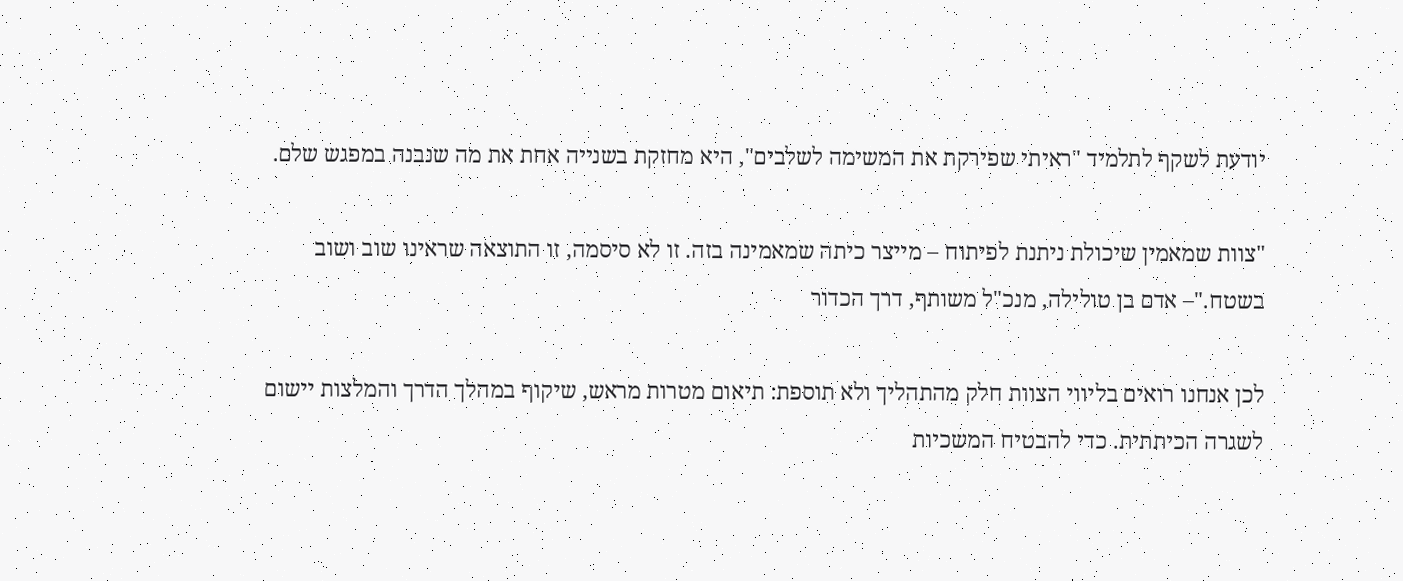יודעת לשקף לתלמיד "ראיתי שפירקת את המשימה לשלבים", היא מחזקת בשנייה אחת את מה שנבנה במפגש שלם.

"צוות שמאמין שיכולת ניתנת לפיתוח – מייצר כיתה שמאמינה בזה. זו לא סיסמה, זו התוצאה שראינו שוב ושוב בשטח."– אדם בן טולילה, מנכ"ל משותף, דרך הכדור

לכן אנחנו רואים בליווי הצוות חלק מהתהליך ולא תוספת: תיאום מטרות מראש, שיקוף במהלך הדרך והמלצות יישום לשגרה הכיתתית. כדי להבטיח המשכיות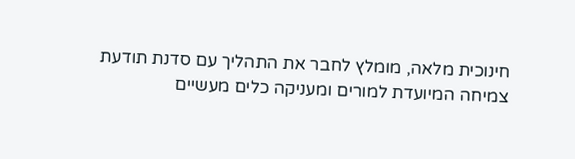חינוכית מלאה, מומלץ לחבר את התהליך עם סדנת תודעת צמיחה המיועדת למורים ומעניקה כלים מעשיים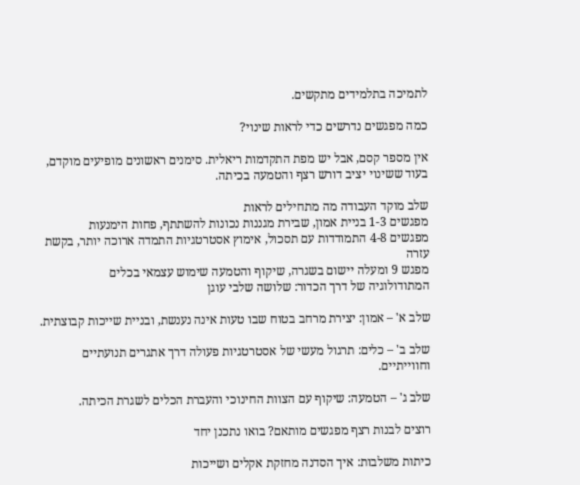לתמיכה בתלמידים מתקשים.

כמה מפגשים נדרשים כדי לראות שינוי?

אין מספר קסם, אבל יש מפת התקדמות ריאלית. סימנים ראשונים מופיעים מוקדם, בעוד ששינוי יציב דורש רצף והטמעה בכיתה.

שלב מוקד העבודה מה מתחילים לראות
מפגשים 1-3 בניית אמון, שבירת מגננות נכונות להשתתף, פחות הימנעות
מפגשים 4-8 התמודדות עם תסכול, אימוץ אסטרטגיות התמדה ארוכה יותר, בקשת עזרה
מפגש 9 ומעלה יישום בשגרה, שיקוף והטמעה שימוש עצמאי בכלים
המתודולוגיה של דרך הכדור: שלושה שלבי עוגן

שלב א' – אמון: יצירת מרחב בטוח שבו טעות אינה נענשת, ובניית שייכות קבוצתית.

שלב ב' – כלים: תרגול מעשי של אסטרטגיות פעולה דרך אתגרים תנועתיים וחווייתיים.

שלב ג' – הטמעה: שיקוף עם הצוות החינוכי והעברת הכלים לשגרת הכיתה.

רוצים לבנות רצף מפגשים מותאם? בואו נתכנן יחד

כיתות משלבות: איך הסדנה מחזקת אקלים ושייכות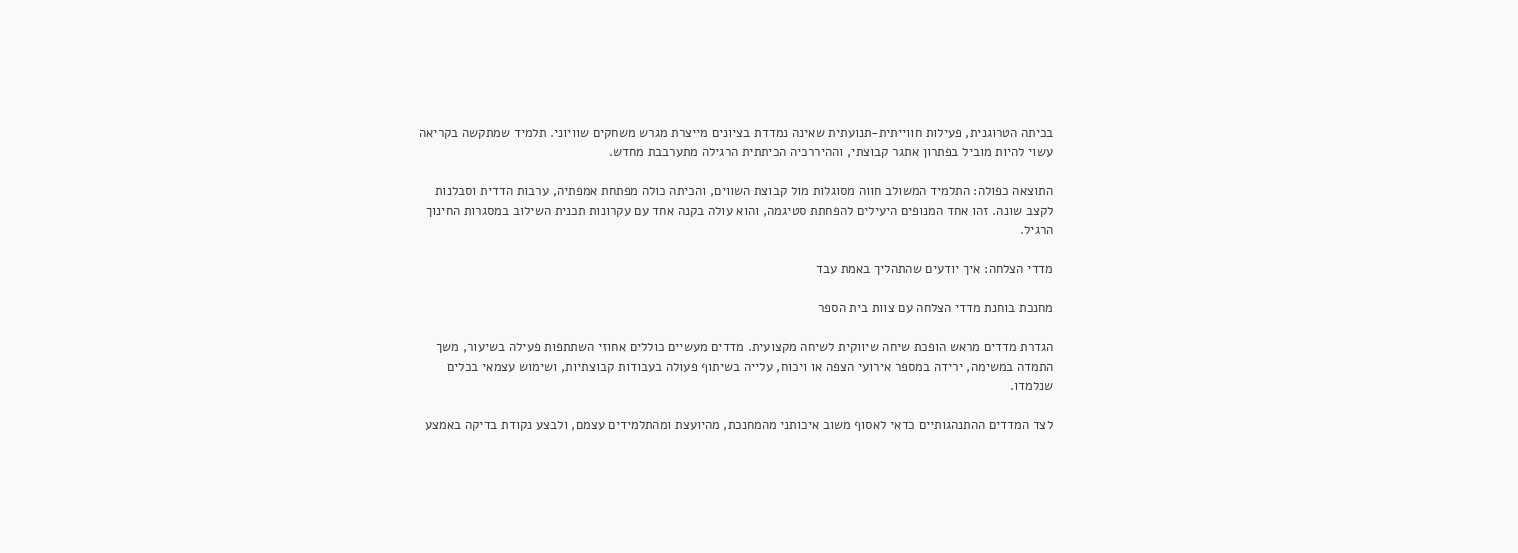בכיתה הטרוגנית, פעילות חווייתית-תנועתית שאינה נמדדת בציונים מייצרת מגרש משחקים שוויוני. תלמיד שמתקשה בקריאה עשוי להיות מוביל בפתרון אתגר קבוצתי, וההיררכיה הכיתתית הרגילה מתערבבת מחדש.

התוצאה כפולה: התלמיד המשולב חווה מסוגלות מול קבוצת השווים, והכיתה כולה מפתחת אמפתיה, ערבות הדדית וסבלנות לקצב שונה. זהו אחד המנופים היעילים להפחתת סטיגמה, והוא עולה בקנה אחד עם עקרונות תכנית השילוב במסגרות החינוך הרגיל.

מדדי הצלחה: איך יודעים שהתהליך באמת עבד

מחנכת בוחנת מדדי הצלחה עם צוות בית הספר

הגדרת מדדים מראש הופכת שיחה שיווקית לשיחה מקצועית. מדדים מעשיים כוללים אחוזי השתתפות פעילה בשיעור, משך התמדה במשימה, ירידה במספר אירועי הצפה או ויכוח, עלייה בשיתוף פעולה בעבודות קבוצתיות, ושימוש עצמאי בכלים שנלמדו.

לצד המדדים ההתנהגותיים כדאי לאסוף משוב איכותני מהמחנכת, מהיועצת ומהתלמידים עצמם, ולבצע נקודת בדיקה באמצע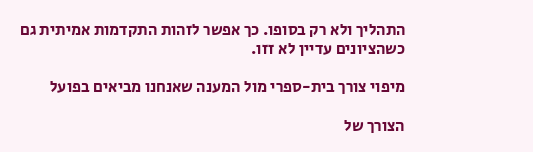התהליך ולא רק בסופו. כך אפשר לזהות התקדמות אמיתית גם כשהציונים עדיין לא זזו.

מיפוי צורך בית-ספרי מול המענה שאנחנו מביאים בפועל

הצורך של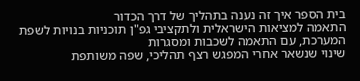בית הספר איך זה נענה בתהליך של דרך הכדור
התאמה למציאות הישראלית ולתקציבי גפ"ן תוכניות בנויות לשפת המערכת, עם התאמה לשכבות ומסגרות
שינוי שנשאר אחרי המפגש רצף תהליכי, שפה משותפת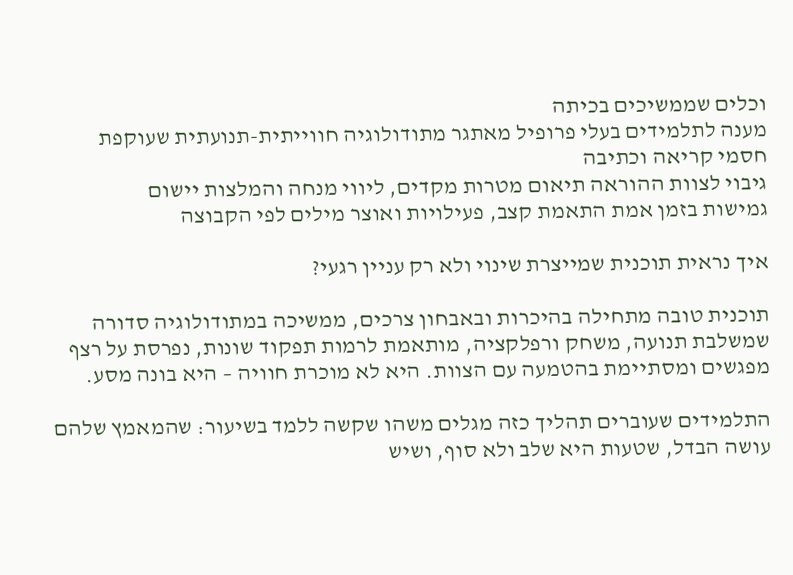וכלים שממשיכים בכיתה
מענה לתלמידים בעלי פרופיל מאתגר מתודולוגיה חווייתית-תנועתית שעוקפת חסמי קריאה וכתיבה
גיבוי לצוות ההוראה תיאום מטרות מקדים, ליווי מנחה והמלצות יישום
גמישות בזמן אמת התאמת קצב, פעילויות ואוצר מילים לפי הקבוצה

איך נראית תוכנית שמייצרת שינוי ולא רק עניין רגעי?

תוכנית טובה מתחילה בהיכרות ובאבחון צרכים, ממשיכה במתודולוגיה סדורה שמשלבת תנועה, משחק ורפלקציה, מותאמת לרמות תפקוד שונות, נפרסת על רצף מפגשים ומסתיימת בהטמעה עם הצוות. היא לא מוכרת חוויה – היא בונה מסע.

התלמידים שעוברים תהליך כזה מגלים משהו שקשה ללמד בשיעור: שהמאמץ שלהם עושה הבדל, שטעות היא שלב ולא סוף, ושיש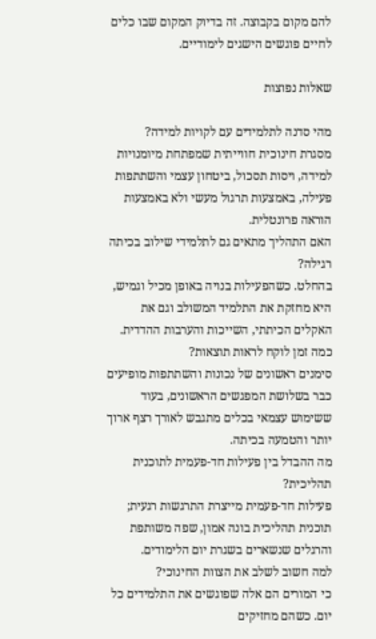להם מקום בקבוצה. זה בדיוק המקום שבו כלים לחיים פוגשים הישגים לימודיים.

שאלות נפוצות

מהי סדנה לתלמידים עם לקויות למידה?
מסגרת חינוכית חווייתית שמפתחת מיומנויות למידה, ויסות תסכול, ביטחון עצמי והשתתפות פעילה, באמצעות תרגול מעשי ולא באמצעות הוראה פרונטלית.
האם התהליך מתאים גם לתלמידי שילוב בכיתה רגילה?
בהחלט. כשהפעילות בנויה באופן מכיל וגמיש, היא מחזקת את התלמיד המשולב וגם את האקלים הכיתתי, השייכות והערבות ההדדית.
כמה זמן לוקח לראות תוצאות?
סימנים ראשונים של נכונות והשתתפות מופיעים כבר בשלושת המפגשים הראשונים, בעוד ששימוש עצמאי בכלים מתגבש לאורך רצף ארוך יותר והטמעה בכיתה.
מה ההבדל בין פעילות חד-פעמית לתוכנית תהליכית?
פעילות חד-פעמית מייצרת התרגשות רגעית; תוכנית תהליכית בונה אמון, שפה משותפת והרגלים שנשארים בשגרת יום הלימודים.
למה חשוב לשלב את הצוות החינוכי?
כי המורים הם אלה שפוגשים את התלמידים כל יום. כשהם מחזיקים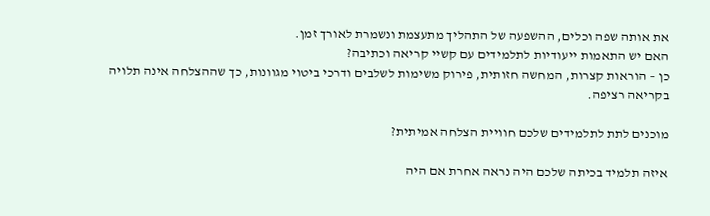את אותה שפה וכלים, ההשפעה של התהליך מתעצמת ונשמרת לאורך זמן.
האם יש התאמות ייעודיות לתלמידים עם קשיי קריאה וכתיבה?
כן – הוראות קצרות, המחשה חזותית, פירוק משימות לשלבים ודרכי ביטוי מגוונות, כך שההצלחה אינה תלויה בקריאה רציפה.

מוכנים לתת לתלמידים שלכם חוויית הצלחה אמיתית?

איזה תלמיד בכיתה שלכם היה נראה אחרת אם היה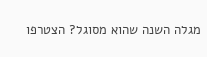מגלה השנה שהוא מסוגל? הצטרפו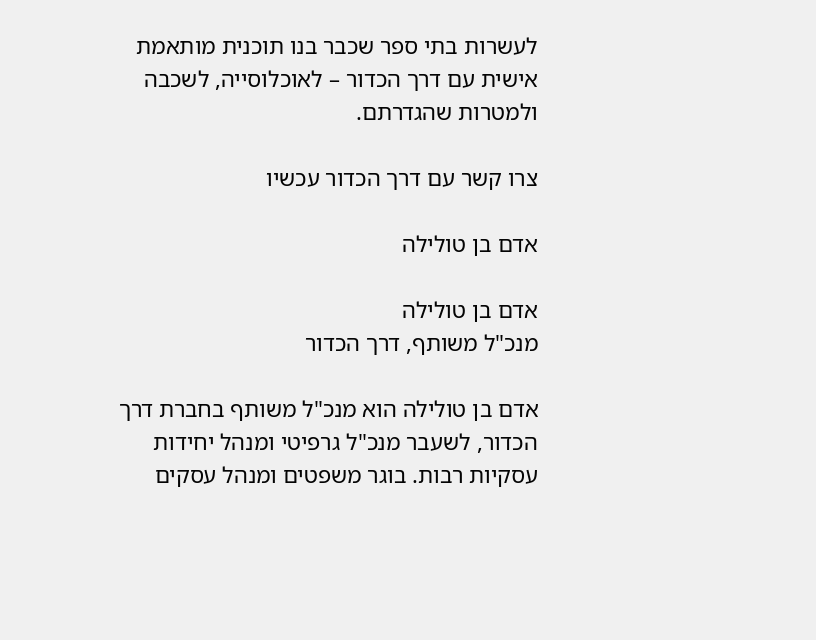לעשרות בתי ספר שכבר בנו תוכנית מותאמת אישית עם דרך הכדור – לאוכלוסייה, לשכבה ולמטרות שהגדרתם.

צרו קשר עם דרך הכדור עכשיו

אדם בן טולילה

אדם בן טולילה
מנכ"ל משותף, דרך הכדור

אדם בן טולילה הוא מנכ"ל משותף בחברת דרך הכדור, לשעבר מנכ"ל גרפיטי ומנהל יחידות עסקיות רבות. בוגר משפטים ומנהל עסקים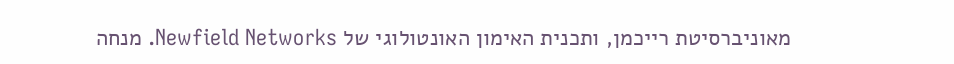מאוניברסיטת רייכמן, ותכנית האימון האונטולוגי של Newfield Networks. מנחה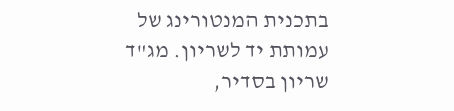בתכנית המנטורינג של עמותת יד לשריון. מג"ד שריון בסדיר,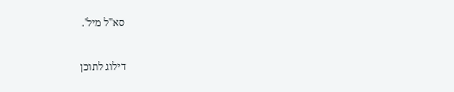סא"ל מיל'.

דילוג לתוכן